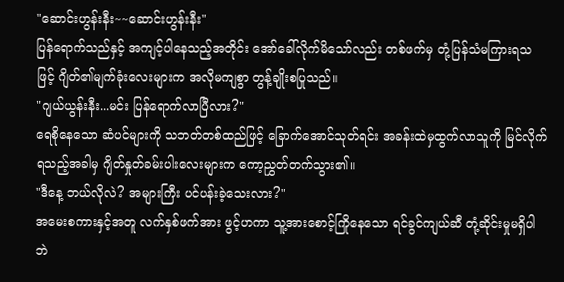"ဆောင်းဟွန်းနီး~~ဆောင်းဟွန်းနီး"
ပြန်ရောက်သည်နှင့် အကျင့်ပါနေသည့်အတိုင်း အော်ခေါ်လိုက်မိသော်လည်း တစ်ဖက်မှ တုံ့ပြန်သံမကြားရသဖြင့် ဂျိတ်၏မျက်ခုံးလေးများက အလိုမကျစွာ တွန့်ချိုးစပြုသည်။
"ဂျယ်ယွန်းနီး...မင်း ပြန်ရောက်လာပြီလား?"
ရေစိုနေသော ဆံပင်များကို သဘတ်တစ်ထည်ဖြင့် ခြောက်အောင်သုတ်ရင်း အခန်းထဲမှထွက်လာသူကို မြင်လိုက်ရသည့်အခါမှ ဂျိတ်နှုတ်ခမ်းပါးလေးများက ကော့ညွှတ်တက်သွား၏။
"ဒီနေ့ ဘယ်လိုလဲ? အများကြီး ပင်ပန်းခဲ့သေးလား?"
အမေးစကားနှင့်အတူ လက်နှစ်ဖက်အား ဖွင့်ဟကာ သူ့အားစောင့်ကြိုနေသော ရင်ခွင်ကျယ်ဆီ တုံ့ဆိုင်းမှုမရှိပါဘဲ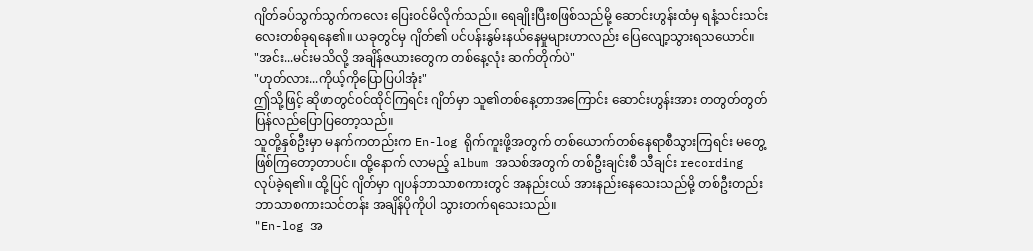ဂျိတ်ခပ်သွက်သွက်ကလေး ပြေး၀င်မိလိုက်သည်။ ရေချိုးပြီးစဖြစ်သည်မို့ ဆောင်းဟွန်းထံမှ ရနံ့သင်းသင်းလေးတစ်ခုရနေ၏။ ယခုတွင်မှ ဂျိတ်၏ ပင်ပန်းနွမ်းနယ်နေမှုများဟာလည်း ပြေလျော့သွားရသယောင်။
"အင်း...မင်းမသိလို့ အချိန်ဇယားတွေက တစ်နေ့လုံး ဆက်တိုက်ပဲ"
"ဟုတ်လား...ကိုယ့်ကိုပြောပြပါအုံး"
ဤသို့ဖြင့် ဆိုဖာတွင်၀င်ထိုင်ကြရင်း ဂျိတ်မှာ သူ၏တစ်နေ့တာအကြောင်း ဆောင်းဟွန်းအား တတွတ်တွတ်ပြန်လည်ပြောပြတော့သည်။
သူတို့နှစ်ဦးမှာ မနက်ကတည်းက En-log ရိုက်ကူးဖို့အတွက် တစ်ယောက်တစ်နေရာစီသွားကြရင်း မတွေ့ဖြစ်ကြတော့တာပင်။ ထို့နောက် လာမည့် album အသစ်အတွက် တစ်ဦးချင်းစီ သီချင်း recording လုပ်ခဲ့ရ၏။ ထို့ပြင် ဂျိတ်မှာ ဂျပန်ဘာသာစကားတွင် အနည်းငယ် အားနည်းနေသေးသည်မို့ တစ်ဦးတည်း ဘာသာစကားသင်တန်း အချိန်ပိုကိုပါ သွားတက်ရသေးသည်။
"En-log အ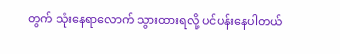တွက် သုံးနေရာလောက် သွားထားရလို့ ပင်ပန်းနေပါတယ်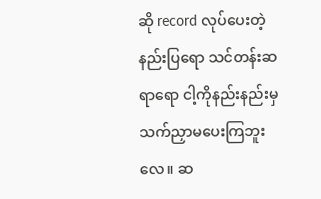ဆို record လုပ်ပေးတဲ့နည်းပြရော သင်တန်းဆရာရော ငါ့ကိုနည်းနည်းမှ သက်ညှာမပေးကြဘူးလေ။ ဆ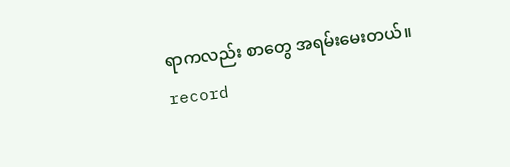ရာကလည်း စာတွေ အရမ်းမေးတယ်။ record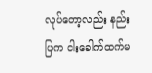လုပ်တော့လည်း နည်းပြက ငါးခေါက်ထက်မ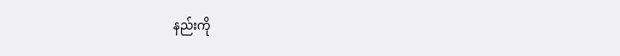နည်းကို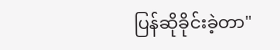ပြန်ဆိုခိုင်းခဲ့တာ"